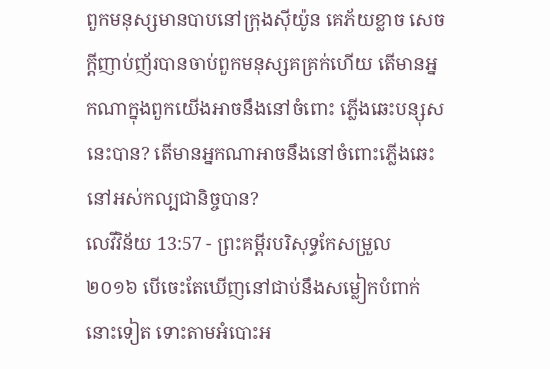ពួកមនុស្សមានបាបនៅក្រុងស៊ីយ៉ូន គេភ័យខ្លាច សេចក្ដីញាប់ញ័របានចាប់ពួកមនុស្សគគ្រក់ហើយ តើមានអ្នកណាក្នុងពួកយើងអាចនឹងនៅចំពោះ ភ្លើងឆេះបន្សុសនេះបាន? តើមានអ្នកណាអាចនឹងនៅចំពោះភ្លើងឆេះ នៅអស់កល្បជានិច្ចបាន?
លេវីវិន័យ 13:57 - ព្រះគម្ពីរបរិសុទ្ធកែសម្រួល ២០១៦ បើចេះតែឃើញនៅជាប់នឹងសម្លៀកបំពាក់នោះទៀត ទោះតាមអំបោះអ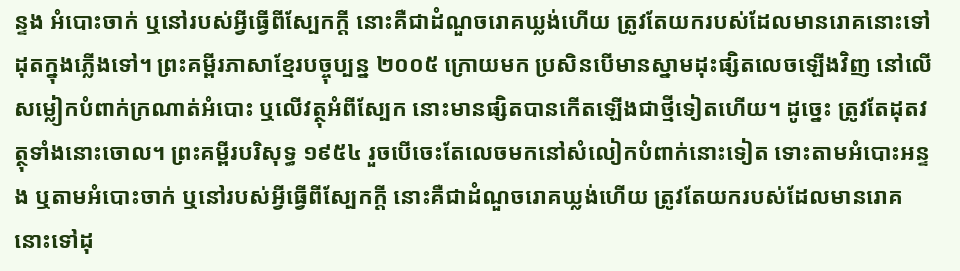ន្ទង អំបោះចាក់ ឬនៅរបស់អ្វីធ្វើពីស្បែកក្តី នោះគឺជាដំណួចរោគឃ្លង់ហើយ ត្រូវតែយករបស់ដែលមានរោគនោះទៅដុតក្នុងភ្លើងទៅ។ ព្រះគម្ពីរភាសាខ្មែរបច្ចុប្បន្ន ២០០៥ ក្រោយមក ប្រសិនបើមានស្នាមដុះផ្សិតលេចឡើងវិញ នៅលើសម្លៀកបំពាក់ក្រណាត់អំបោះ ឬលើវត្ថុអំពីស្បែក នោះមានផ្សិតបានកើតឡើងជាថ្មីទៀតហើយ។ ដូច្នេះ ត្រូវតែដុតវត្ថុទាំងនោះចោល។ ព្រះគម្ពីរបរិសុទ្ធ ១៩៥៤ រួចបើចេះតែលេចមកនៅសំលៀកបំពាក់នោះទៀត ទោះតាមអំបោះអន្ទង ឬតាមអំបោះចាក់ ឬនៅរបស់អ្វីធ្វើពីស្បែកក្តី នោះគឺជាដំណួចរោគឃ្លង់ហើយ ត្រូវតែយករបស់ដែលមានរោគនោះទៅដុ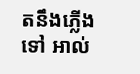តនឹងភ្លើងទៅ អាល់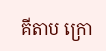គីតាប ក្រោ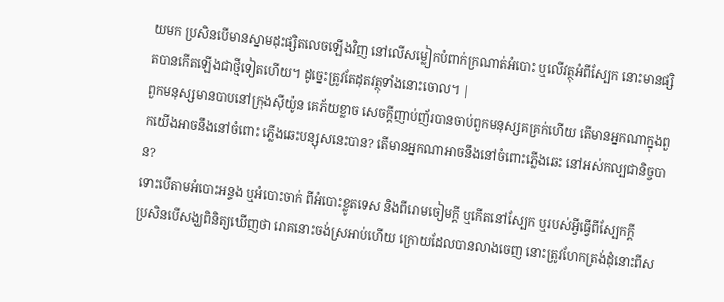យមក ប្រសិនបើមានស្នាមដុះផ្សិតលេចឡើងវិញ នៅលើសម្លៀកបំពាក់ក្រណាត់អំបោះ ឬលើវត្ថុអំពីស្បែក នោះមានផ្សិតបានកើតឡើងជាថ្មីទៀតហើយ។ ដូច្នេះត្រូវតែដុតវត្ថុទាំងនោះចោល។ |
ពួកមនុស្សមានបាបនៅក្រុងស៊ីយ៉ូន គេភ័យខ្លាច សេចក្ដីញាប់ញ័របានចាប់ពួកមនុស្សគគ្រក់ហើយ តើមានអ្នកណាក្នុងពួកយើងអាចនឹងនៅចំពោះ ភ្លើងឆេះបន្សុសនេះបាន? តើមានអ្នកណាអាចនឹងនៅចំពោះភ្លើងឆេះ នៅអស់កល្បជានិច្ចបាន?
ទោះបើតាមអំបោះអន្ទង ឬអំបោះចាក់ ពីអំបោះខ្លូតទេស និងពីរោមចៀមក្តី ឬកើតនៅស្បែក ឬរបស់អ្វីធ្វើពីស្បែកក្តី
ប្រសិនបើសង្ឃពិនិត្យឃើញថា រោគនោះចង់ស្រអាប់ហើយ ក្រោយដែលបានលាងចេញ នោះត្រូវហែកត្រង់ដុំនោះពីស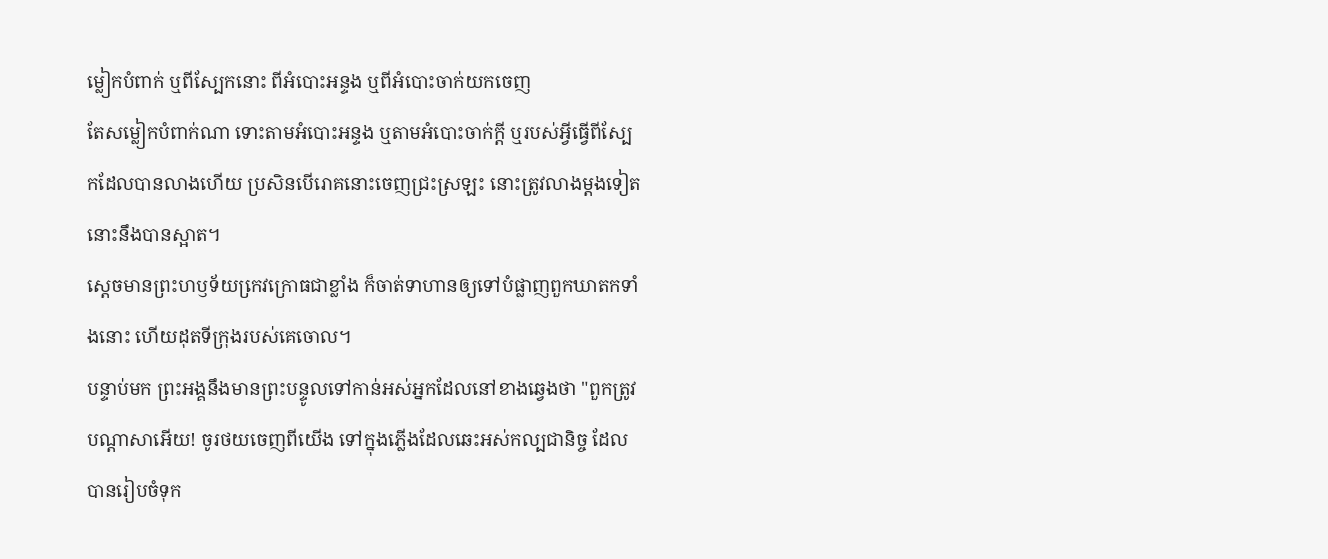ម្លៀកបំពាក់ ឬពីស្បែកនោះ ពីអំបោះអន្ទង ឬពីអំបោះចាក់យកចេញ
តែសម្លៀកបំពាក់ណា ទោះតាមអំបោះអន្ទង ឬតាមអំបោះចាក់ក្តី ឬរបស់អ្វីធ្វើពីស្បែកដែលបានលាងហើយ ប្រសិនបើរោគនោះចេញជ្រះស្រឡះ នោះត្រូវលាងម្តងទៀត នោះនឹងបានស្អាត។
ស្តេចមានព្រះហឫទ័យកេ្រវក្រោធជាខ្លាំង ក៏ចាត់ទាហានឲ្យទៅបំផ្លាញពួកឃាតកទាំងនោះ ហើយដុតទីក្រុងរបស់គេចោល។
បន្ទាប់មក ព្រះអង្គនឹងមានព្រះបន្ទូលទៅកាន់អស់អ្នកដែលនៅខាងឆ្វេងថា "ពួកត្រូវបណ្តាសាអើយ! ចូរថយចេញពីយើង ទៅក្នុងភ្លើងដែលឆេះអស់កល្បជានិច្ច ដែលបានរៀបចំទុក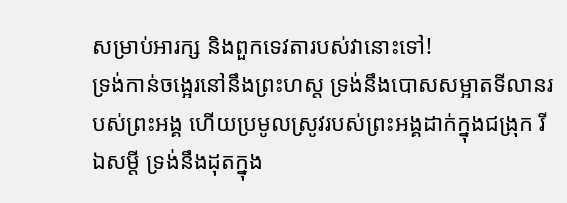សម្រាប់អារក្ស និងពួកទេវតារបស់វានោះទៅ!
ទ្រង់កាន់ចង្អេរនៅនឹងព្រះហស្ត ទ្រង់នឹងបោសសម្អាតទីលានរបស់ព្រះអង្គ ហើយប្រមូលស្រូវរបស់ព្រះអង្គដាក់ក្នុងជង្រុក រីឯសម្ដី ទ្រង់នឹងដុតក្នុង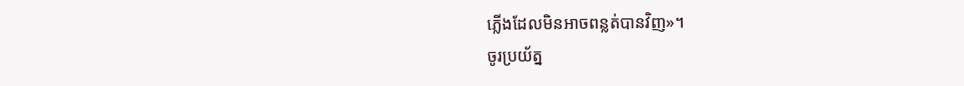ភ្លើងដែលមិនអាចពន្លត់បានវិញ»។
ចូរប្រយ័ត្ន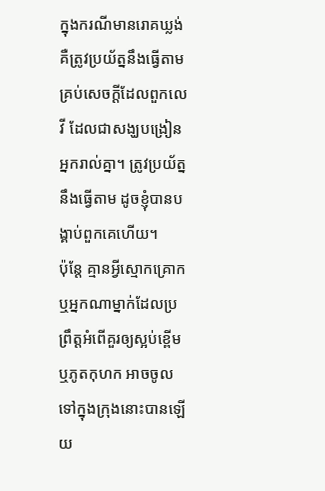ក្នុងករណីមានរោគឃ្លង់ គឺត្រូវប្រយ័ត្ននឹងធ្វើតាមគ្រប់សេចក្ដីដែលពួកលេវី ដែលជាសង្ឃបង្រៀនអ្នករាល់គ្នា។ ត្រូវប្រយ័ត្ននឹងធ្វើតាម ដូចខ្ញុំបានបង្គាប់ពួកគេហើយ។
ប៉ុន្តែ គ្មានអ្វីស្មោកគ្រោក ឬអ្នកណាម្នាក់ដែលប្រព្រឹត្តអំពើគួរឲ្យស្អប់ខ្ពើម ឬភូតកុហក អាចចូលទៅក្នុងក្រុងនោះបានឡើយ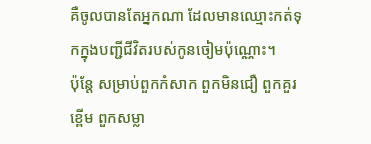គឺចូលបានតែអ្នកណា ដែលមានឈ្មោះកត់ទុកក្នុងបញ្ជីជីវិតរបស់កូនចៀមប៉ុណ្ណោះ។
ប៉ុន្តែ សម្រាប់ពួកកំសាក ពួកមិនជឿ ពួកគួរខ្ពើម ពួកសម្លា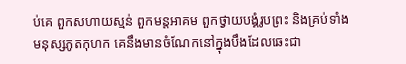ប់គេ ពួកសហាយស្មន់ ពួកមន្តអាគម ពួកថ្វាយបង្គំរូបព្រះ និងគ្រប់ទាំងមនុស្សភូតកុហក គេនឹងមានចំណែកនៅក្នុងបឹងដែលឆេះជា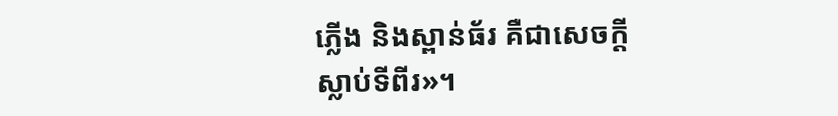ភ្លើង និងស្ពាន់ធ័រ គឺជាសេចក្ដីស្លាប់ទីពីរ»។